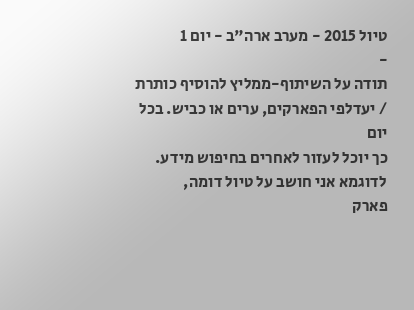טיול 2015 - מערב ארה"ב - יום 1
-
תודה על השיתוף-ממליץ להוסיף כותרת / יעדלפי הפארקים, ערים או כביש. בכל יום
כך יוכל לעזור לאחרים בחיפוש מידע.
לדוגמא אני חושב על טיול דומה,
פארק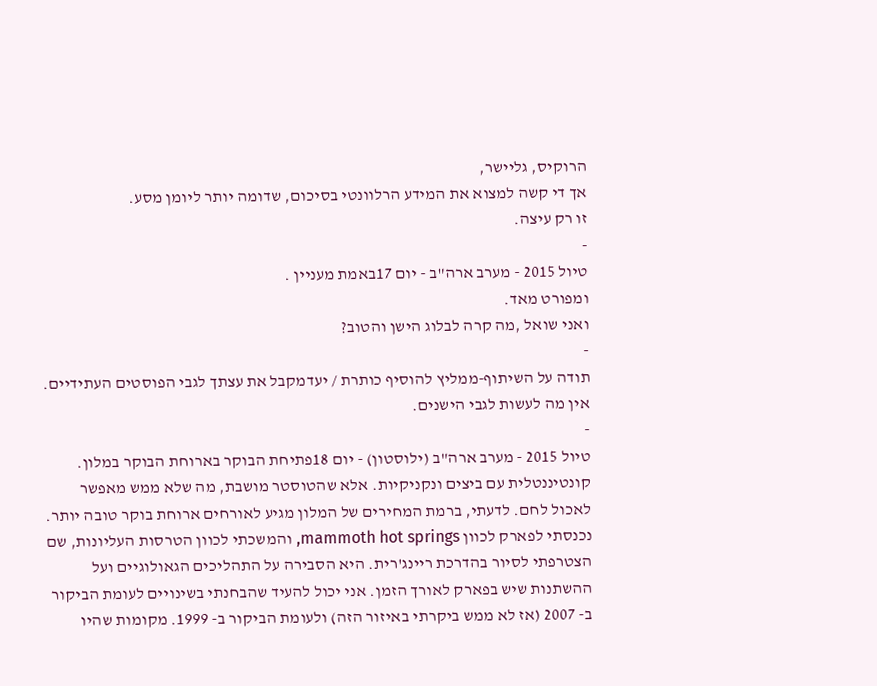הרוקיס, גליישר,
אך די קשה למצוא את המידע הרלוונטי בסיכום, שדומה יותר ליומן מסע.
זו רק עיצה.
-
טיול 2015 - מערב ארה"ב - יום 17באמת מעניין .
ומפורט מאד.
ואני שואל ,מה קרה לבלוג הישן והטוב?
-
תודה על השיתוף-ממליץ להוסיף כותרת / יעדמקבל את עצתך לגבי הפוסטים העתידיים. אין מה לעשות לגבי הישנים.
-
טיול 2015 - מערב ארה"ב (ילוסטון) - יום 18פתיחת הבוקר בארוחת הבוקר במלון. קונטיננטלית עם ביצים ונקניקיות. אלא שהטוסטר מושבת, מה שלא ממש מאפשר לאכול לחם. לדעתי, ברמת המחירים של המלון מגיע לאורחים ארוחת בוקר טובה יותר.
נכנסתי לפארק לכוון mammoth hot springs, והמשכתי לכוון הטרסות העליונות, שם הצטרפתי לסיור בהדרכת ריינג'רית. היא הסבירה על התהליכים הגאולוגיים ועל ההשתנות שיש בפארק לאורך הזמן. אני יכול להעיד שהבחנתי בשינויים לעומת הביקור ב- 2007 (אז לא ממש ביקרתי באיזור הזה) ולעומת הביקור ב- 1999. מקומות שהיו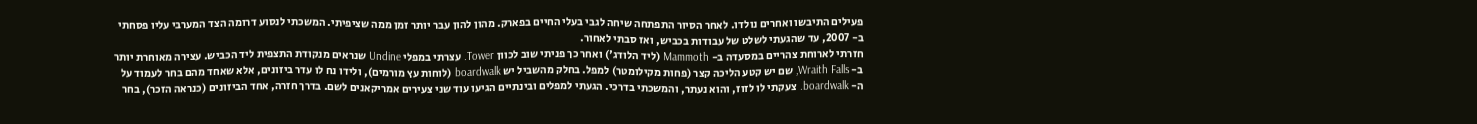פעילים התיבשו ואחרים נולדו. לאחר הסיור התפתחה שיחה לגבי בעלי החיים בפארק. מהון להון עבר יותר זמן ממה שציפיתי. המשכתי לנסוע דרומה הצד המערבי עליו פסחתי ב- 2007, עד שהגעתי לשלט של עבודות בכביש, ואז סבתי לאחור.
חזרתי לארוחת צהריים במסעדה ב- Mammoth (ליד הלודג') ואחר כך פניתי שוב לכוון Tower. עצרתי במפלי Undine שנראים מנקודת התצפית ליד הכביש. עצירה מאוחרת יותר ב- Wraith Falls, שם יש קטע הליכה קצר (פחות מקילומטר) למפל. בחלק מהשביל יש boardwalk (לוחות עץ מורמים), ולידו נח לו עדר ביזונים, אלא שאחד מהם בחר לעמוד על ה- boardwalk. צעקתי לו לזוז, והוא נעתר, והמשכתי בדרכי. הגעתי למפלים ובינתיים הגיעו עוד שני צעירים אמריקאנים לשם. בדרך חזרה, אחד הביזונים (כנראה הזכר), בחר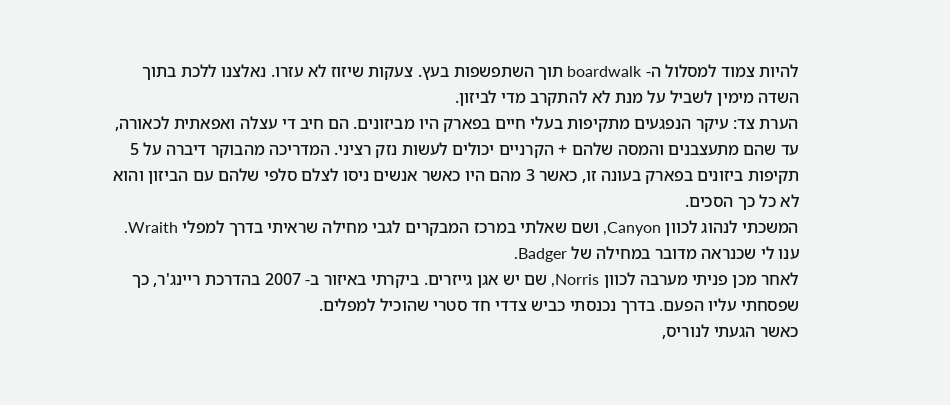להיות צמוד למסלול ה- boardwalk תוך השתפשפות בעץ. צעקות שיזוז לא עזרו. נאלצנו ללכת בתוך השדה מימין לשביל על מנת לא להתקרב מדי לביזון.
הערת צד: עיקר הנפגעים מתקיפות בעלי חיים בפארק היו מביזונים. הם חיב די עצלה ואפאתית לכאורה, עד שהם מתעצבנים והמסה שלהם + הקרניים יכולים לעשות נזק רציני. המדריכה מהבוקר דיברה על 5 תקיפות ביזונים בפארק בעונה זו, כאשר 3 מהם היו כאשר אנשים ניסו לצלם סלפי שלהם עם הביזון והוא לא כל כך הסכים.
המשכתי לנהוג לכוון Canyon, ושם שאלתי במרכז המבקרים לגבי מחילה שראיתי בדרך למפלי Wraith. ענו לי שכנראה מדובר במחילה של Badger.
לאחר מכן פניתי מערבה לכוון Norris, שם יש אגן גייזרים. ביקרתי באיזור ב- 2007 בהדרכת ריינג'ר, כך שפסחתי עליו הפעם. בדרך נכנסתי כביש צדדי חד סטרי שהוכיל למפלים.
כאשר הגעתי לנוריס,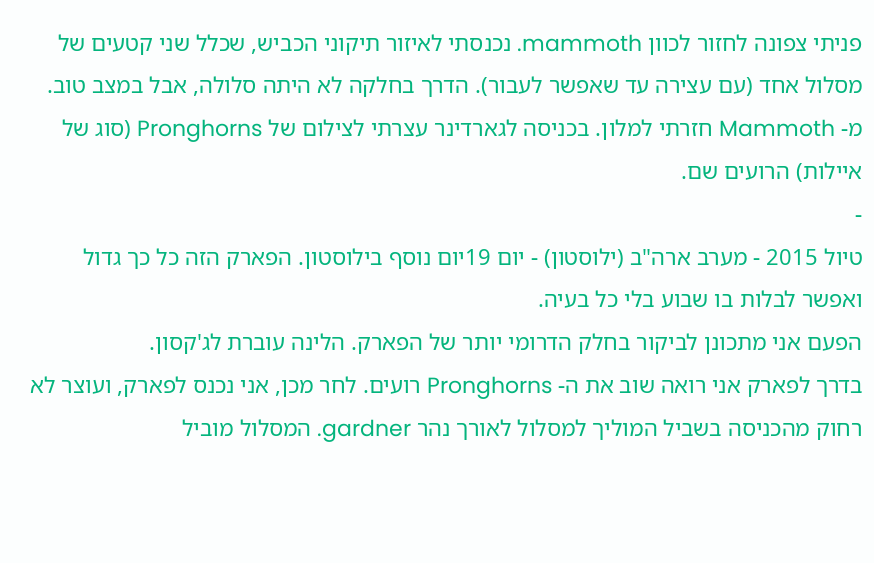פניתי צפונה לחזור לכוון mammoth. נכנסתי לאיזור תיקוני הכביש, שכלל שני קטעים של מסלול אחד (עם עצירה עד שאפשר לעבור). הדרך בחלקה לא היתה סלולה, אבל במצב טוב.
מ- Mammoth חזרתי למלון. בכניסה לגארדינר עצרתי לצילום של Pronghorns (סוג של איילות) הרועים שם.
-
טיול 2015 - מערב ארה"ב (ילוסטון) - יום 19יום נוסף בילוסטון. הפארק הזה כל כך גדול ואפשר לבלות בו שבוע בלי כל בעיה.
הפעם אני מתכונן לביקור בחלק הדרומי יותר של הפארק. הלינה עוברת לג'קסון.
בדרך לפארק אני רואה שוב את ה- Pronghorns רועים. לחר מכן, אני נכנס לפארק, ועוצר לא רחוק מהכניסה בשביל המוליך למסלול לאורך נהר gardner. המסלול מוביל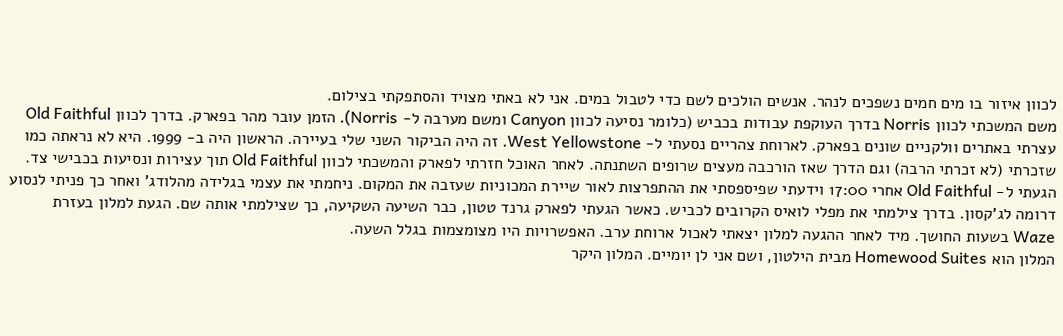לכוון איזור בו מים חמים נשפכים לנהר. אנשים הולכים לשם כדי לטבול במים. אני לא באתי מצויד והסתפקתי בצילום.
משם המשכתי לכוון Norris בדרך העוקפת עבודות בכביש (כלומר נסיעה לכוון Canyon ומשם מערבה ל- Norris). הזמן עובר מהר בפארק. בדרך לכוון Old Faithful עצרתי באתרים וולקניים שונים בפארק. לארוחת צהריים נסעתי ל- West Yellowstone. זה היה הביקור השני שלי בעיירה. הראשון היה ב- 1999. היא לא נראתה כמו שזכרתי (לא זכרתי הרבה) וגם הדרך שאז הורכבה מעצים שרופים השתנתה. לאחר האוכל חזרתי לפארק והמשכתי לכוון Old Faithful תוך עצירות ונסיעות בכבישי צד.
הגעתי ל- Old Faithful אחרי 17:00 וידעתי שפיספסתי את ההתפרצות לאור שיירת המכוניות שעזבה את המקום. ניחמתי את עצמי בגלידה מהלודג' ואחר כך פניתי לנסוע דרומה לג'קסון. בדרך צילמתי את מפלי לואיס הקרובים לכביש. כאשר הגעתי לפארק גרנד טטון, כבר השיעה השקיעה, כך שצילמתי אותה שם. הגעת למלון בעזרת Waze בשעות החושך. מיד לאחר ההגעה למלון יצאתי לאכול ארוחת ערב. האפשרויות היו מצומצמות בגלל השעה.
המלון הוא Homewood Suites מבית הילטון, ושם אני לן יומיים. המלון היקר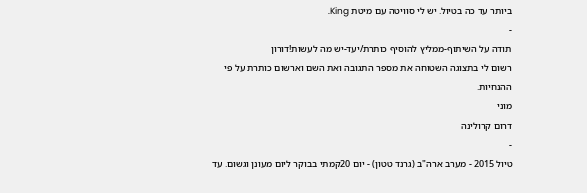ביותר עד כה בטיול. יש לי סוויטה עם מיטת King.
-
תודה על השיתוף-ממליץ להוסיף כותרת/יעד-יש מה לעשות!דורון
רשום לי בתצוגה השטוחה את מספר התגובה ואת השם וארשום כותרת על פי ההנחיות.
מוני
דרום קרולינה
-
טיול 2015 - מערב ארה"ב (גרנד טטון) - יום 20קמתי בבוקר ליום מעונן וגשום. עד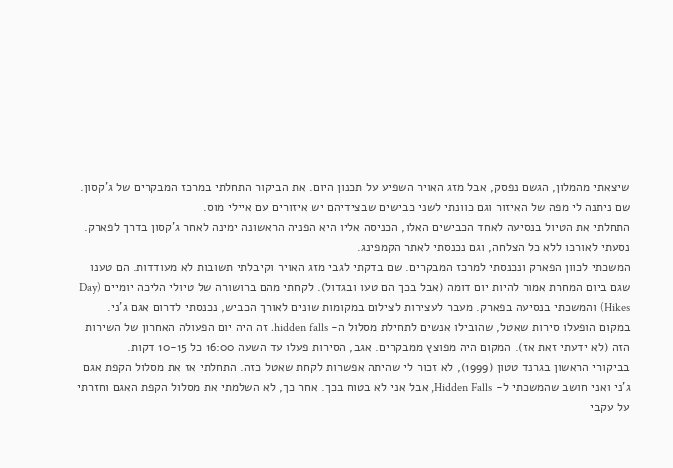שיצאתי מהמלון, הגשם נפסק, אבל מזג האויר השפיע על תכנון היום. את הביקור התחלתי במרכז המבקרים של ג'קסון. שם ניתנה לי מפה של האיזור וגם כוונתי לשני כבישים שבצידיהם יש איזורים עם איילי מוס.
התחלתי את הטיול בנסיעה לאחד הכבישים האלו, הכניסה אליו היא הפניה הראשונה ימינה לאחר ג'קסון בדרך לפארק. נסעתי לאורכו ללא כל הצלחה, וגם נכנסתי לאתר הקמפינג.
המשכתי לכוון הפארק ונכנסתי למרכז המבקרים. שם בדקתי לגבי מזג האויר וקיבלתי תשובות לא מעודדות. הם טענו שגם ביום המחרת אמור להיות יום דומה (אבל בכך הם טעו ובגדול). לקחתי מהם ברושורה של טיולי הליכה יומיים (Day Hikes) והמשכתי בנסיעה בפארק. מעבר לעצירות לצילום במקומות שונים לאורך הכביש, נכנסתי לדרום אגם ג'ני. במקום הופעלו סירות שאטל, שהובילו אנשים לתחילת מסלול ה- hidden falls. זה היה יום הפעולה האחרון של השירות הזה (לא ידעתי זאת אז). המקום היה מפוצץ ממבקרים. אגב, הסירות פעלו עד השעה 16:00 כל 10-15 דקות.
בביקורי הראשון בגרנד טטון (1999), לא זכור לי שהיתה אפשרות לקחת שאטל כזה. התחלתי אז את מסלול הקפת אגם ג'ני ואני חושב שהמשכתי ל- Hidden Falls, אבל אני לא בטוח בכך. אחר כך, לא השלמתי את מסלול הקפת האגם וחזרתי על עקבי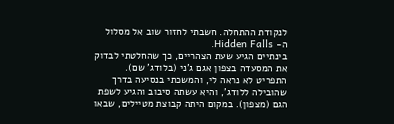לנקודת ההתחלה. חשבתי לחזור שוב אל מסלול ה- Hidden Falls.
בינתיים הגיע שעת הצהריים, כך שהחלטתי לבדוק את המסעדה בצפון אגם ג'ני (בלודג' שם). התפריט לא נראה לי, והמשכתי בנסיעה בדרך שהובילה ללודג', והיא עשתה סיבוב והגיע לשפת הגם (מצפון). במקום היתה קבוצת מטיילים, שבאו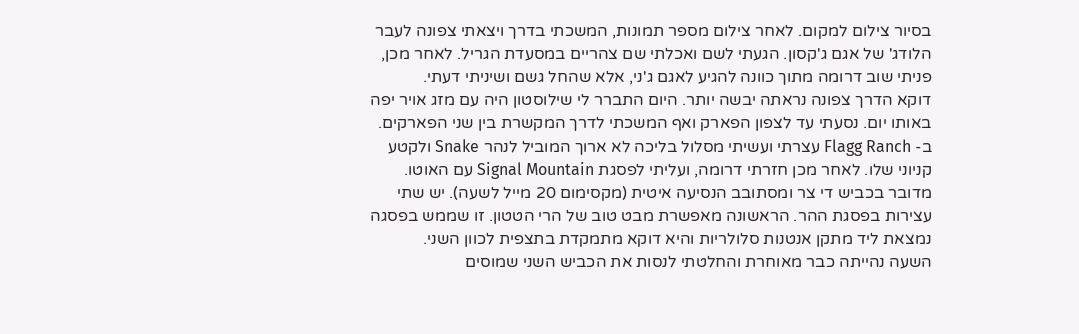בסיור צילום למקום. לאחר צילום מספר תמונות, המשכתי בדרך ויצאתי צפונה לעבר הלודג' של אגם ג'קסון. הגעתי לשם ואכלתי שם צהריים במסעדת הגריל. לאחר מכן, פניתי שוב דרומה מתוך כוונה להגיע לאגם ג'ני, אלא שהחל גשם ושיניתי דעתי.
דוקא הדרך צפונה נראתה יבשה יותר. היום התברר לי שילוסטון היה עם מזג אויר יפה באותו יום. נסעתי עד לצפון הפארק ואף המשכתי לדרך המקשרת בין שני הפארקים. ב- Flagg Ranch עצרתי ועשיתי מסלול בליכה לא ארוך המוביל לנהר Snake ולקטע קניוני שלו. לאחר מכן חזרתי דרומה, ועליתי לפסגת Signal Mountain עם האוטו. מדובר בכביש די צר ומסתובב הנסיעה איטית (מקסימום 20 מייל לשעה). יש שתי עצירות בפסגת ההר. הראשונה מאפשרת מבט טוב של הרי הטטון. זו שממש בפסגה נמצאת ליד מתקן אנטנות סלולריות והיא דוקא מתמקדת בתצפית לכוון השני.
השעה נהייתה כבר מאוחרת והחלטתי לנסות את הכביש השני שמוסים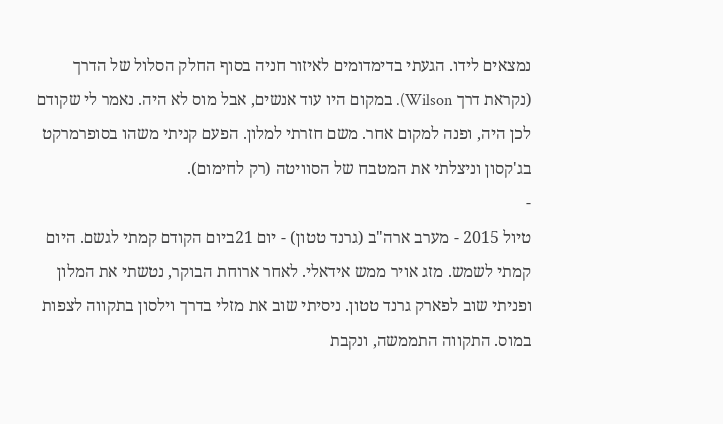נמצאים לידו. הגעתי בדימדומים לאיזור חניה בסוף החלק הסלול של הדרך (נקראת דרך Wilson). במקום היו עוד אנשים, אבל מוס לא היה. נאמר לי שקודם לכן היה, ופנה למקום אחר. משם חזרתי למלון. הפעם קניתי משהו בסופרמרקט בג'קסון וניצלתי את המטבח של הסוויטה (רק לחימום).
-
טיול 2015 - מערב ארה"ב (גרנד טטון) - יום 21ביום הקודם קמתי לגשם. היום קמתי לשמש. מזג אויר ממש אידאלי. לאחר ארוחת הבוקר, נטשתי את המלון ופניתי שוב לפארק גרנד טטון. ניסיתי שוב את מזלי בדרך וילסון בתקווה לצפות במוס. התקווה התממשה, ונקבת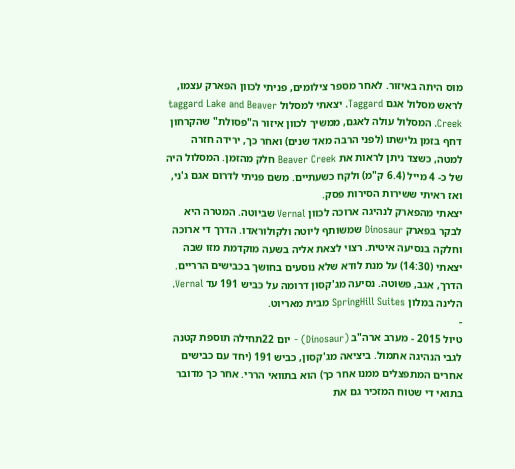מוס היתה באיזור. לאחר מספר צילומים, פניתי לכוון הפארק עצמו, לראש מסלול אגם Taggard. יצאתי למסלול taggard Lake and Beaver Creek. המסלול עולה לאגם, ממשיך לכוון איזור ה"פסולת" שהקרחון דחף בזמן גלישתו (לפני הרבה מאד שנים) ואחר כך, ירידה חזרה למטה, כשצד ניתן לראות את Beaver Creek חלק מהזמן. המסלול היה של כ- 4 מייל (6.4 ק"מ) ולקח כשעתיים. משם פניתי לדרום אגם ג'ני, ואז ראיתי ששירות הסירות פסק.
יצאתי מהפארק לנהיגה ארוכה לכוון Vernal שביוטה. המטרה היא לבקר בפארק Dinosaur שמשותף ליוטה ולקולוראדו. הדרך די ארוכה וחלקה בנסיעה איטית. רצוי לצאת אליה בשעה מוקדמת מזו שבה יצאתי (14:30) על מנת לודא שלא נוסעים בחושך בכבישים הרריים. הדרך, אגב, פשוטה. נסיעה מג'קסון דרומה על כביש 191 עד Vernal.
הלינה במלון SpringHill Suites מבית מאריוט.
-
טיול 2015 - מערב ארה"ב (Dinosaur) - יום 22תחילה תוספת קטנה לגבי הנהיגה אתמול. ביציאה מג'קסון, כביש 191 (יחד עם כבישים אחרים המתפצלים ממנו אחר כך) הוא בתוואי הררי. אחר כך מדובר בתואי די שטוח המזכיר גם את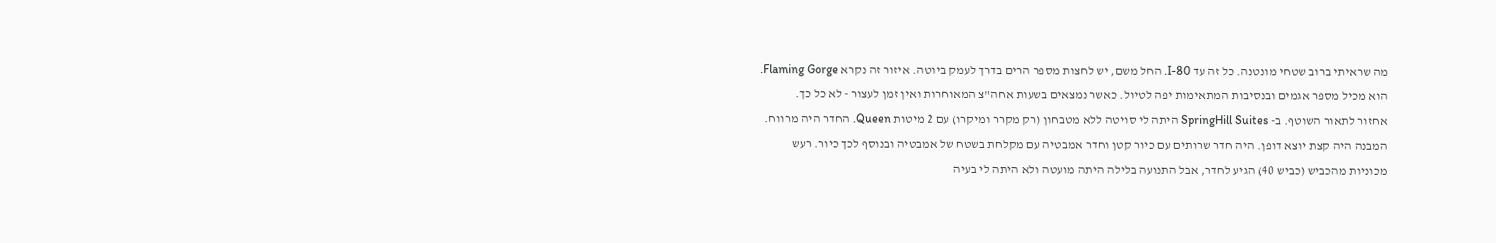מה שראיתי ברוב שטחי מונטנה. כל זה עד I-80. החל משם, יש לחצות מספר הרים בדרך לעמק ביוטה. איזור זה נקרא Flaming Gorge. הוא מכיל מספר אגמים ובנסיבות המתאימות יפה לטיול. כאשר נמצאים בשעות אחה"צ המאוחרות ואין זמן לעצור - לא כל כך.
אחזור לתאור השוטף. ב- SpringHill Suites היתה לי סויטה ללא מטבחון (רק מקרר ומיקרו) עם 2 מיטות Queen. החדר היה מרווח. המבנה היה קצת יוצא דופן. היה חדר שרותים עם כיור קטן וחדר אמבטיה עם מקלחת בשטח של אמבטיה ובנוסף לכך כיור. רעש מכוניות מהכביש (כביש 40) הגיע לחדר, אבל התנועה בלילה היתה מועטה ולא היתה לי בעיה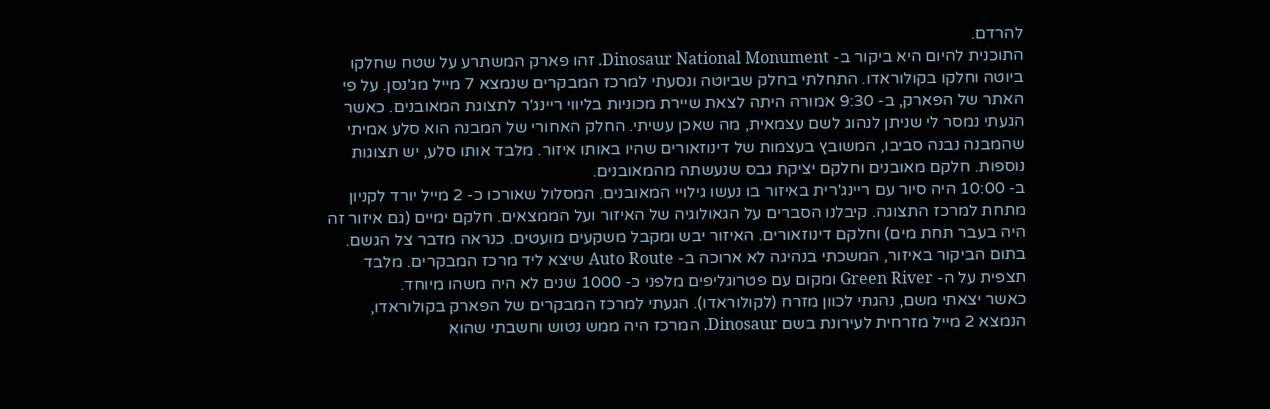להרדם.
התוכנית להיום היא ביקור ב- Dinosaur National Monument. זהו פארק המשתרע על שטח שחלקו ביוטה וחלקו בקולוראדו. התחלתי בחלק שביוטה ונסעתי למרכז המבקרים שנמצא 7 מייל מג'נסן. על פי האתר של הפארק, ב- 9:30 אמורה היתה לצאת שיירת מכוניות בליווי ריינג'ר לתצוגת המאובנים. כאשר הגעתי נמסר לי שניתן לנהוג לשם עצמאית, מה שאכן עשיתי. החלק האחורי של המבנה הוא סלע אמיתי שהמבנה נבנה סביבו, המשובץ בעצמות של דינוזאורים שהיו באותו איזור. מלבד אותו סלע, יש תצוגות נוספות. חלקם מאובנים וחלקם יציקת גבס שנעשתה מהמאובנים.
ב- 10:00 היה סיור עם ריינג'רית באיזור בו נעשו גילויי המאובנים. המסלול שאורכו כ- 2 מייל יורד לקניון מתחת למרכז התצוגה. קיבלנו הסברים על הגאולוגיה של האיזור ועל הממצאים. חלקם ימיים (גם איזור זה היה בעבר תחת מים) וחלקם דינוזאורים. האיזור יבש ומקבל משקעים מועטים. כנראה מדבר צל הגשם.
בתום הביקור באיזור, המשכתי בנהיגה לא ארוכה ב- Auto Route שיצא ליד מרכז המבקרים. מלבד תצפית על ה- Green River ומקום עם פטרוגליפים מלפני כ- 1000 שנים לא היה משהו מיוחד.
כאשר יצאתי משם, נהגתי לכוון מזרח (לקולוראדו). הגעתי למרכז המבקרים של הפארק בקולוראדו, הנמצא 2 מייל מזרחית לעירונת בשם Dinosaur. המרכז היה ממש נטוש וחשבתי שהוא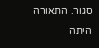סגור. התאורה היתה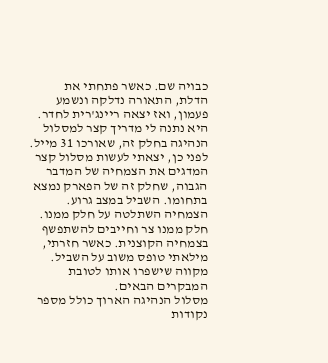כבויה שם. כאשר פתחתי את הדלת, התאורה נדלקה ונשמע פעמון, ואז יצאה ריינג'רית לחדר. היא נתנה לי מדריך קצר למסלול הנהיגה בחלק זה, שאורכו 31 מייל. לפני כן, יצאתי לעשות מסלול קצר המדגים את הצמחיה של המדבר הגבוה, שחלק זה של הפארק נמצא בתחומו. השביל במצב גרוע. הצמחיה השתלטה על חלק ממנו. חלק ממנו צר וחייבים להשתפשף בצמחיה הקוצנית. כאשר חזרתי, מילאתי טופס משוב על השביל. מקווה שישפרו אותו לטובת המבקרים הבאים.
מסלול הנהיגה הארוך כולל מספר נקודות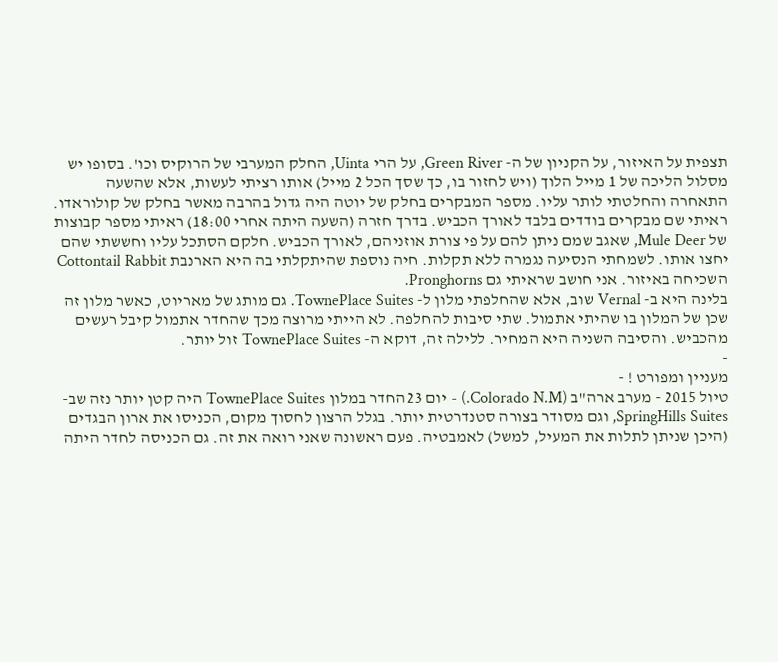תצפית על האיזור, על הקניון של ה- Green River, על הרי Uinta, החלק המערבי של הרוקיס וכו'. בסופו יש מסלול הליכה של 1 מייל הלוך (ויש לחזור בו, כך שסך הכל 2 מייל) אותו רציתי לעשות, אלא שהשעה התאחרה והחלטתי לותר עליו. מספר המבקרים בחלק של יוטה היה גדול בהרבה מאשר בחלק של קולוראדו. ראיתי שם מבקרים בודדים בלבד לאורך הכביש. בדרך חזרה (השעה היתה אחרי 18:00) ראיתי מספר קבוצות של Mule Deer, שאגב שמם ניתן להם על פי צורת אוזניהם, לאורך הכביש. חלקם הסתכל עליו וחששתי שהם יחצו אותו. לשמחתי הנסיעה נגמרה ללא תקלות. חיה נוספת שהיתקלתי בה היא הארנבת Cottontail Rabbit השכיחה באיזור. אני חושב שראיתי גם Pronghorns.
בלינה היא ב- Vernal שוב, אלא שהחלפתי מלון ל- TownePlace Suites. גם מותג של מאריוט, כאשר מלון זה שכן של המלון בו שהיתי אתמול. שתי סיבות להחלפה. לא הייתי מרוצה מכך שהחדר אתמול קיבל רעשים מהכביש. והסיבה השניה היא המחיר. ללילה זה, דוקא ה- TownePlace Suites זול יותר.
-
מעניין ומפורט ! -
טיול 2015 - מערב ארה"ב (Colorado N.M.) - יום 23החדר במלון TownePlace Suites היה קטן יותר נזה שב- SpringHills Suites, וגם מסודר בצורה סטנדרטית יותר. בגלל הרצון לחסוך מקום, הכניסו את ארון הבגדים (היכן שניתן לתלות את המעיל, למשל) לאמבטיה. פעם ראשונה שאני רואה את זה. גם הכניסה לחדר היתה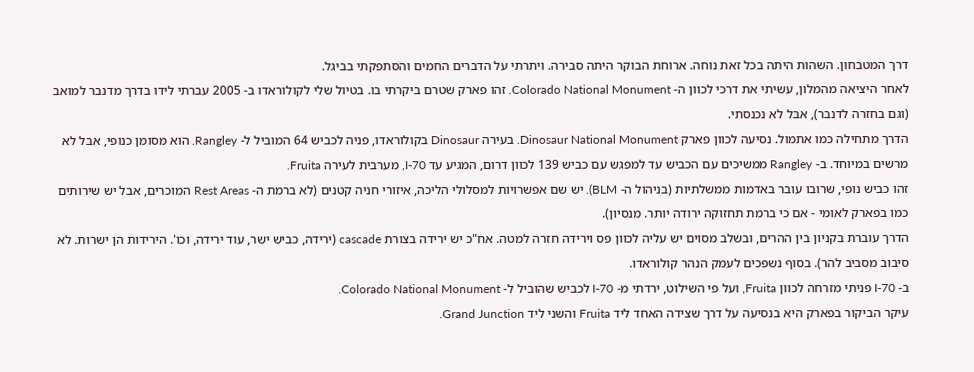דרך המטבחון. השהות היתה בכל זאת נוחה. ארוחת הבוקר היתה סבירה. ויתרתי על הדברים החמים והסתפקתי בביגל.
לאחר היציאה מהמלון, עשיתי את דרכי לכוון ה- Colorado National Monument. זהו פארק שטרם ביקרתי בו. בטיול שלי לקולוראדו ב- 2005 עברתי לידו בדרך מדנבר למואב (וגם בחזרה לדנבר), אבל לא נכנסתי.
הדרך מתחילה כמו אתמול. נסיעה לכוון פארק Dinosaur National Monument. בעירה Dinosaur בקולוראדו, פניה לכביש 64 המוביל ל- Rangley. הוא מסומן כנופי, אבל לא מרשים במיוחד. ב- Rangley ממשיכים עם הכביש עד למפגש עם כביש 139 לכוון דרום, המגיע עד I-70, מערבית לעירה Fruita.
זהו כביש נופי, שרובו עובר באדמות ממשלתיות (בניהול ה- BLM). יש שם אפשרויות למסלולי הליכה, איזורי חניה קטנים (לא ברמת ה- Rest Areas המוכרים, אבל יש שירותים כמו בפארק לאומי - אם כי ברמת תחזוקה ירודה יותר. מנסיון).
הדרך עוברת בקניון בין ההרים, ובשלב מסוים יש עליה לכוון פס וירידה חזרה למטה. אח"כ יש ירידה בצורת cascade (ירידה, כביש ישר, עוד ירידה, וכו'. הירידות הן ישרות. לא סיבוב מסביב להר). בסוף נשפכים לעמק הנהר קולוראדו.
ב- I-70 פניתי מזרחה לכוון Fruita, ועל פי השילוט, ירדתי מ- I-70 לכביש שהוביל ל- Colorado National Monument.
עיקר הביקור בפארק היא בנסיעה על דרך שצידה האחד ליד Fruita והשני ליד Grand Junction.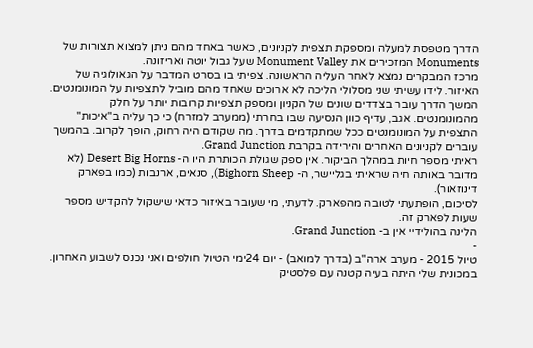הדרך מטפסת למעלה ומספקת תצפית לקניונים, כאשר באחד מהם ניתן למצוא תצורות של Monuments המזכירים את Monument Valley שעל גבול יוטה ואריזונה.
מרכז המבקרים נמצא לאחר העליה הראשונה. צפיתי בו בסרט המדבר על הגאולוגיה של האיזור. לידו עשיתי שני מסלולי הליכה לא ארוכים שאחד מהם מוביל לתצפיות על המונומנטים. המשך הדרך עובר בצדדים שונים של הקניון ומספק תצפיות קרובות יותר על חלק מהמונומנטים. אגב, עדיף כוון הנסיעה שבו בחרתי (ממערב למזרח) כי כך עליה ב"איכות" התצפית על המונומנטים ככל שמתקדמים בדרך. מה שקודם היה רחוק, הופך לקרוב. בהמשך עוברים לקניונים האחרים והירידה בקרבת Grand Junction.
ראיתי מספר חיות במהלך הביקור. אין ספק שגולת הכותרת היו ה- Desert Big Horns (לא מדובר באותה חיה שראיתי בגליישר, ה- Bighorn Sheep), סנאים, ארנבות (כמו בפארק דינוזאור).
לסיכום, הופתעתי לטובה מהפארק. לדעתי, מי שעובר באיזור כדאי שישקול להקדיש מספר שעות לפארק זה.
הלינה בהולידיי אין ב- Grand Junction.
-
טיול 2015 - מערב ארה"ב (בדרך למואב) - יום 24ימי הטיול חולפים ואני נכנס לשבוע האחרון. במכונית שלי היתה בעיה קטנה עם פלסטיק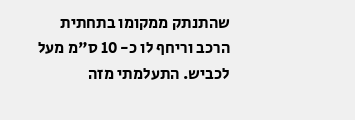שהתנתק ממקומו בתחתית הרכב וריחף לו כ- 10 ס"מ מעל לכביש. התעלמתי מזה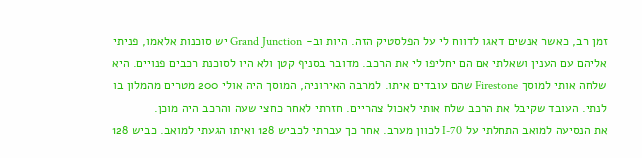זמן רב, כאשר אנשים דאגו לדווח לי על הפלסטיק הזה. היות וב- Grand Junction יש סוכנות אלאמו, פניתי אליהם עם הענין ושאלתי אם הם יחליפו לי את הרכב. מדובר בסניף קטן ולא היו לסוכנת רכבים פנויים. היא שלחה אותי למוסך Firestone שהם עובדים איתו. למרבה האירוניה, המוסך היה אולי 200 מטרים מהמלון בו לנתי. העובד שקיבל את הרכב שלח אותי לאכול צהריים. חזרתי לאחר כחצי שעה והרכב היה מוכן.
את הנסיעה למואב התחלתי על I-70 לכוון מערב. אחר כך עברתי לכביש 128 ואיתו הגעתי למואב. כביש 128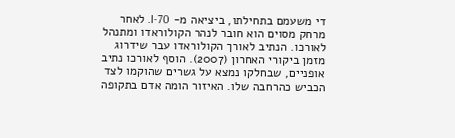די משעמם בתחילתו, ביציאה מ- I-70. לאחר מרחק מסוים הוא חובר לנהר הקולוראדו ומתנהל לאורכו. הנתיב לאורך הקולוראדו עבר שידרוג מזמן ביקורי האחרון (2007). הוסף לאורכו נתיב אופניים, שבחלקו נמצא על גשרים שהוקמו לצד הכביש כהרחבה שלו. האיזור הומה אדם בתקופה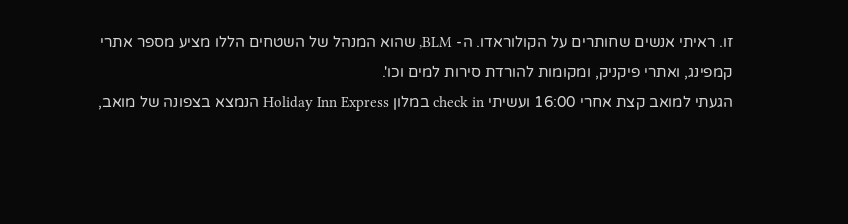זו. ראיתי אנשים שחותרים על הקולוראדו. ה- BLM, שהוא המנהל של השטחים הללו מציע מספר אתרי קמפינג, ואתרי פיקניק, ומקומות להורדת סירות למים וכו'.
הגעתי למואב קצת אחרי 16:00 ועשיתי check in במלון Holiday Inn Express הנמצא בצפונה של מואב,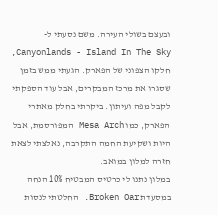ובעצם בשולי העירה. משם נסעתי ל- Canyonlands - Island In The Sky, חלקו הצפוני של הפארק. הגעתי ממש בזמן שסגרו את מרכז המבקרים, אבל עוד הספקתי לקבל מפה ועיתון. ביקרתי בחלק מאתרי הפארק, כמו Mesa Arch המפורסמת, אבל היות ושקיעת החמה התקרבה, נאלצתי לצאת חזרה למלון במואב.
במלון נתנו לי כרטיס המבטיח 10% הנחה במסעדת Broken Oar. החלטתי לנסות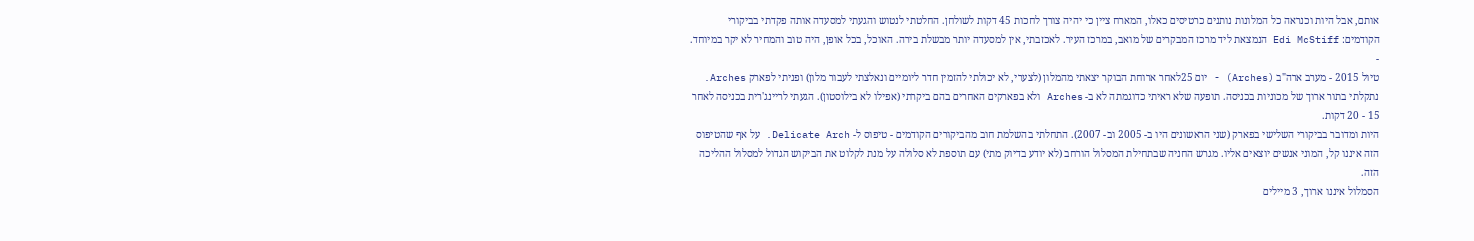אותם, אבל היות וכנראה כל המלונות נותנים כרטיסים כאלו, המארח ציין כי יהיה צורך לחכות 45 דקות לשולחן. החלטתי לנטוש והגעתי למסעדה אותה פקדתי בביקורי הקודמים: Edi McStiff הנמצאת ליד מרכז המבקרים של מואב, במרכז העיר. לאכזבתי, אין למסעדה יותר מבשלת בירה. האוכל, בכל אופן, היה טוב והמחיר לא יקר במיוחד.
-
טיול 2015 - מערב ארה"ב (Arches) - יום 25לאחר ארוחת הבוקר יצאתי מהמלון (לצערי, לא יכולתי להזמין חדר ליומיים ונאלצתי לעבור מלון) ופניתי לפארק Arches. נתקלתי בתור ארוך של מכוניות בכניסה. תופעה שלא ראיתי כדוגמתה לא ב- Arches ולא בפארקים האחרים בהם ביקרתי (אפילו לא בילוסטון). הגעתי לריינג'רית בכניסה לאחר 15 - 20 דקות.
היות ומדובר בביקורי השלישי בפארק (שני הראשונים היו ב- 2005 וב- 2007). התחלתי בהשלמת חוב מהביקורים הקודמים - טיפוס ל- Delicate Arch. על אף שהטיפוס הזה איננו קל, המוני אנשים יוצאים אליו. מגרש החניה שבתחילת המסלול הורחב (לא יודע בדיוק מתי) עם תוספת לא סלולה על מנת לקלוט את הביקוש הגדול למסלול ההליכה הזה.
הסמלול איננו ארוך, 3 מיילים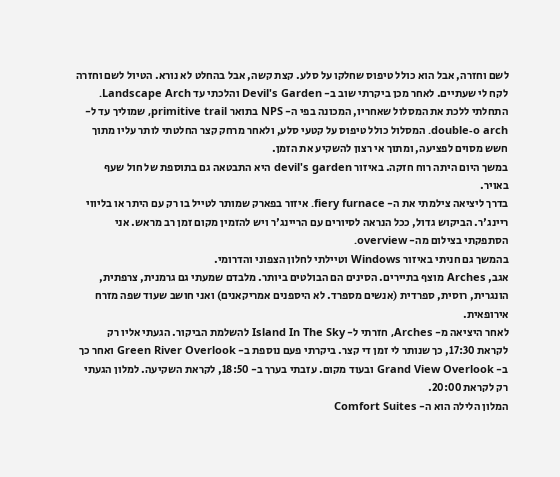לשם וחזרה, אבל הוא כולל טיפוס שחלקו על סלע. קצת קשה, אבל בהחלט לא נורא. הטיול לשם וחזרה לקח לי שעתיים. לאחר מכן ביקרתי שוב ב- Devil's Garden והלכתי עד Landscape Arch. התחלתי ללכת את המסלול שאחריו, המכונה בפי ה- NPS בתואר primitive trail, שמוליך עד ל- double-o arch. המסלול כולל טיפוס על קטעי סלע, ולאחר מרחק קצר החלטתי לותר עליו מתוך חשש מסוים לפציעה, ומתוך אי רצון להשקיע את הזמן.
במשך היום היתה רוח חזקה. באיזור devil's garden היא התבטאה גם בתוספת של חול שעף באויר.
בדרך ליציאה צילמתי את ה- fiery furnace. איזור בפארק שמותר לטייל בו רק עם היתר או בליווי ריינג'ר. הביקוש גדול, ככל הנראה לסיורים עם הריינג'ר ויש להזמין מקום זמן רב מראש. אני הסתפקתי בצילום מה- overview.
בהמשך גם חניתי באיזור Windows וטיילתי לחלון הצפוני והדרומי.
אגב, Arches מוצף בתיירים. הסינים הם הבולטים ביותר. מלבדם שמעתי גם גרמנית, צרפתית, הונגרית, רוסית, ספרדית (אנשים מספרד. לא היספנים אמריקאנים) ואני חושב שעוד שפה מזרח אירופאית.
לאחר היציאה מ- Arches, חזרתי ל- Island In The Sky להשלמת הביקור. הגעתי אליו רק לקראת 17:30, כך שנותר לי זמן די קצר. ביקרתי פעם נוספת ב- Green River Overlook ואחר כך ב- Grand View Overlook ובעוד מקום. עזבתי בערך ב- 18:50, לקראת השקיעה. למלון הגעתי רק לקראת 20:00.
המלון הלילה הוא ה- Comfort Suites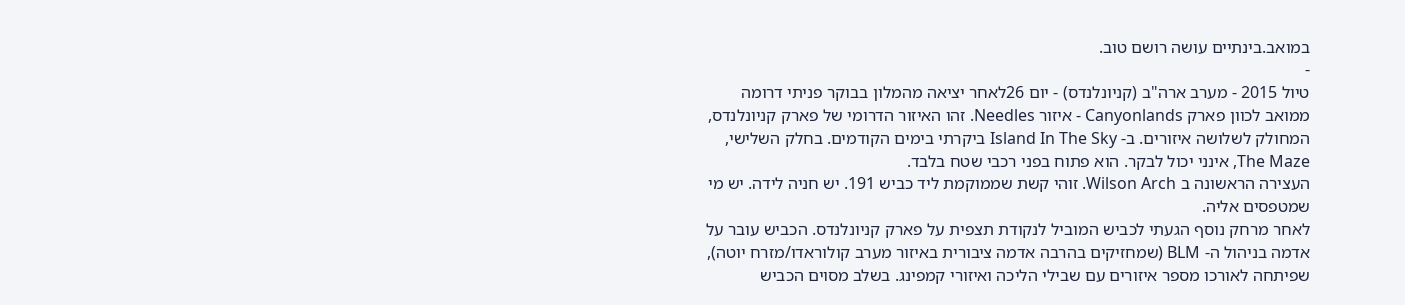במואב.בינתיים עושה רושם טוב.
-
טיול 2015 - מערב ארה"ב (קניונלנדס) - יום 26לאחר יציאה מהמלון בבוקר פניתי דרומה ממואב לכוון פארק Canyonlands - איזור Needles. זהו האיזור הדרומי של פארק קניונלנדס, המחולק לשלושה איזורים. ב- Island In The Sky ביקרתי בימים הקודמים. בחלק השלישי, The Maze, אינני יכול לבקר. הוא פתוח בפני רכבי שטח בלבד.
העצירה הראשונה ב Wilson Arch. זוהי קשת שממוקמת ליד כביש 191. יש חניה לידה. יש מי שמטפסים אליה.
לאחר מרחק נוסף הגעתי לכביש המוביל לנקודת תצפית על פארק קניונלנדס. הכביש עובר על אדמה בניהול ה- BLM (שמחזיקים בהרבה אדמה ציבורית באיזור מערב קולוראדו/מזרח יוטה), שפיתחה לאורכו מספר איזורים עם שבילי הליכה ואיזורי קמפינג. בשלב מסוים הכביש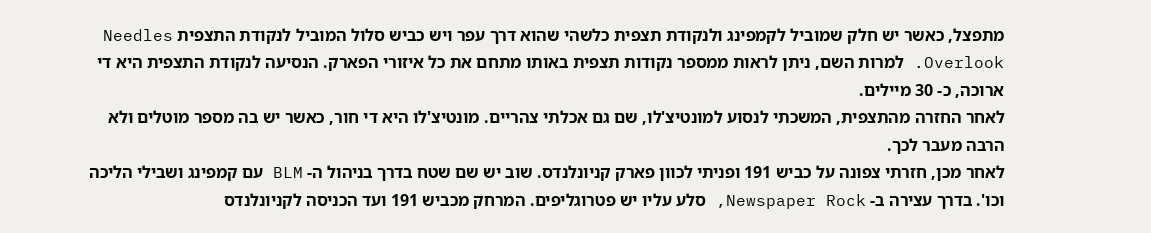מתפצל, כאשר יש חלק שמוביל לקמפינג ולנקודת תצפית כלשהי שהוא דרך עפר ויש כביש סלול המוביל לנקודת התצפית Needles Overlook. למרות השם, ניתן לראות ממספר נקודות תצפית באותו מתחם את כל איזורי הפארק. הנסיעה לנקודת התצפית היא די ארוכה, כ- 30 מיילים.
לאחר החזרה מהתצפית, המשכתי לנסוע למונטיצ'לו, שם גם אכלתי צהריים. מונטיצ'לו היא די חור, כאשר יש בה מספר מוטלים ולא הרבה מעבר לכך.
לאחר מכן, חזרתי צפונה על כביש 191 ופניתי לכוון פארק קניונלנדס. שוב יש שם שטח בדרך בניהול ה- BLM עם קמפינג ושבילי הליכה וכו'. בדרך עצירה ב- Newspaper Rock, סלע עליו יש פטרוגליפים. המרחק מכביש 191 ועד הכניסה לקניונלנדס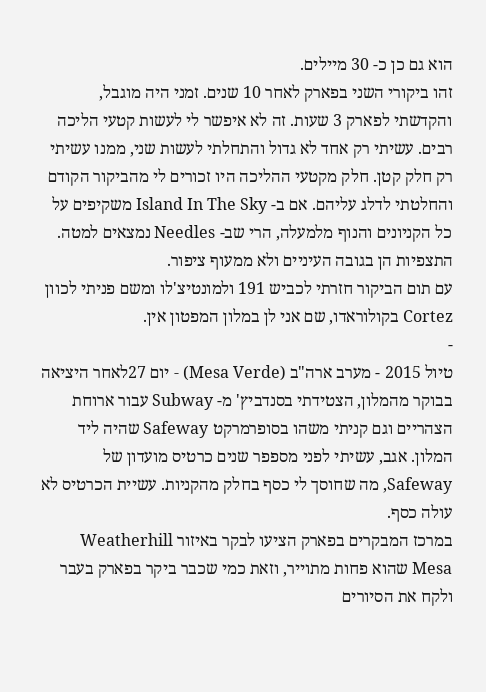הוא גם כן כ- 30 מיילים.
זהו ביקורי השני בפארק לאחר 10 שנים. זמני היה מוגבל, והקדשתי לפארק 3 שעות. זה לא איפשר לי לעשות קטעי הליכה רבים. עשיתי רק אחד לא גדול והתחלתי לעשות שני, ממנו עשיתי רק חלק קטן. חלק מקטעי ההליכה היו זכורים לי מהביקור הקודם והחלטתי לדלג עליהם. אם ב- Island In The Sky משקיפים על כל הקניונים והנוף מלמעלה, הרי שב- Needles נמצאים למטה. התצפיות הן בגובה העיניים ולא ממעוף ציפור.
עם תום הביקור חזרתי לכביש 191 ולמונטיצ'לו ומשם פניתי לכוון Cortez בקולוראדו, שם אני לן במלון המפטון אין.
-
טיול 2015 - מערב ארה"ב (Mesa Verde) - יום 27לאחר היציאה בבוקר מהמלון, הצטידתי בסנדביץ' מ- Subway עבור ארוחת הצהריים וגם קניתי משהו בסופרמרקט Safeway שהיה ליד המלון. אגב, עשיתי לפני מספפר שנים כרטיס מועדון של Safeway, מה שחוסך לי כסף בחלק מהקניות. עשיית הכרטיס לא עולה כסף.
במרכז המבקרים בפארק הציעו לבקר באיזור Weatherhill Mesa שהוא פחות מתוייר, וזאת כמי שכבר ביקר בפארק בעבר ולקח את הסיורים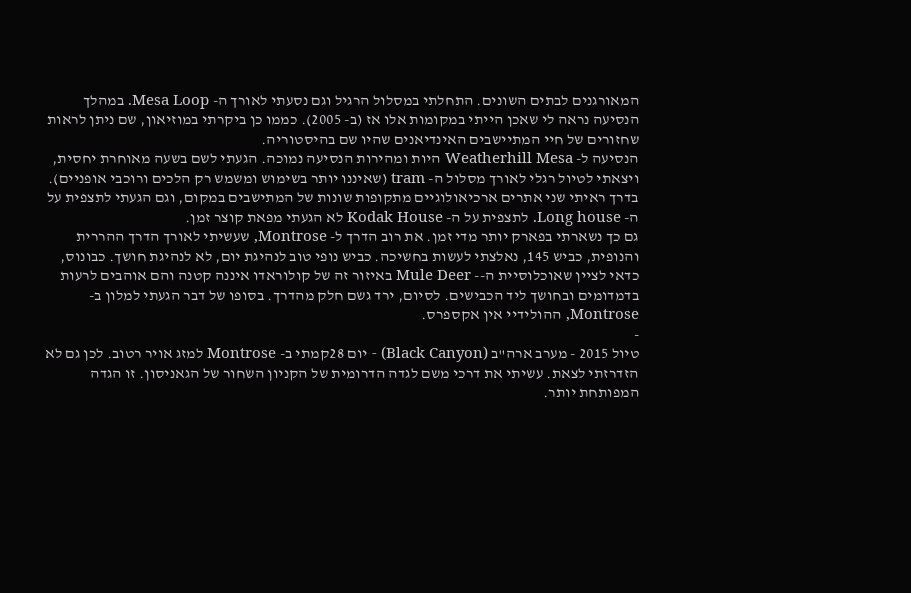המאורגנים לבתים השונים. התחלתי במסלול הרגיל וגם נסעתי לאורך ה- Mesa Loop. במהלך הנסיעה נראה לי שאכן הייתי במקומות אלו אז (ב- 2005). כממו כן ביקרתי במוזיאון, שם ניתן לראות שחזורים של חיי המתיישבים האינדיאנים שהיו שם בהיסטוריה.
הנסיעה ל- Weatherhill Mesa היות ומהירות הנסיעה נמוכה. הגעתי לשם בשעה מאוחרת יחסית, ויצאתי לטיול רגלי לאורך מסלול ה- tram (שאיננו יותר בשימוש ומשמש רק הלכים ורוכבי אופניים). בדרך ראיתי שני אתרים ארכיאולוגיים מתקופות שונות של המתישבים במקום, וגם הגעתי לתצפית על ה- Long house. לתצפית על ה- Kodak House לא הגעתי מפאת קוצר זמן.
גם כך נשארתי בפארק יותר מדי זמן. את רוב הדרך ל- Montrose, שעשיתי לאורך הדרך ההררית והנופית, כביש 145, נאלצתי לעשות בחשיכה. כביש נופי טוב לנהיגת יום, לא לנהיגת חושך. כבונוס, כדאי לציין שאוכלוסיית ה-- Mule Deer באיזור זה של קולוראדו איננה קטנה והם אוהבים לרעות בדמדומים ובחושך ליד הכבישים. לסיום, ירד גשם חלק מהדרך. בסופו של דבר הגעתי למלון ב- Montrose, ההולידיי אין אקספרס.
-
טיול 2015 - מערב ארה"ב (Black Canyon) - יום 28קמתי ב- Montrose למזג אויר רטוב. לכן גם לא הזדרזתי לצאת. עשיתי את דרכי משם לגדה הדרומית של הקניון השחור של הגאניסון. זו הגדה המפותחת יותר.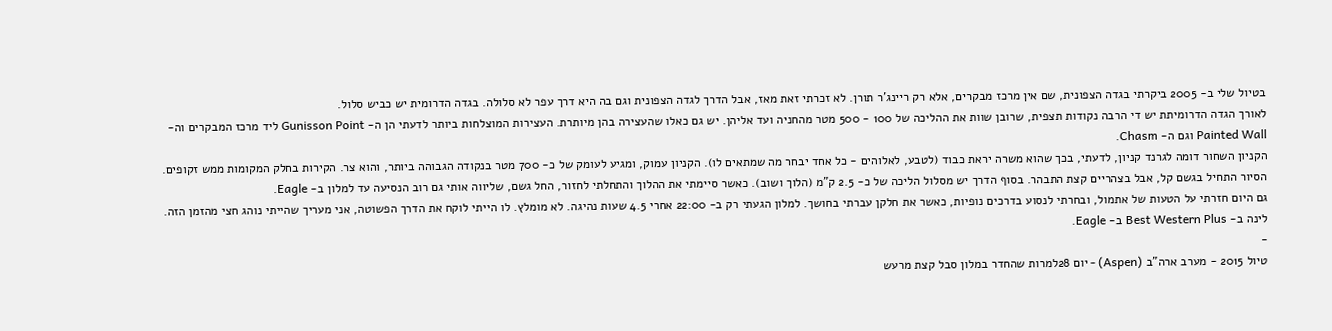בטיול שלי ב- 2005 ביקרתי בגדה הצפונית, שם אין מרכז מבקרים, אלא רק ריינג'ר תורן. לא זכרתי זאת מאז, אבל הדרך לגדה הצפונית וגם בה היא דרך עפר לא סלולה. בגדה הדרומית יש כביש סלול.
לאורך הגדה הדרומיתת יש די הרבה נקודות תצפית, שרובן שוות את ההליכה של 100 - 500 מטר מהחניה ועד אליהן. יש גם כאלו שהעצירה בהן מיותרת. העצירות המוצלחות ביותר לדעתי הן ה- Gunisson Point ליד מרכז המבקרים וה- Painted Wall וגם ה- Chasm.
הקניון השחור דומה לגרנד קניון, לדעתי, בכך שהוא משרה יראת כבוד (לטבע, לאלוהים - כל אחד יבחר מה שמתאים לו). הקניון עמוק, ומגיע לעומק של כ- 700 מטר בנקודה הגבוהה ביותר, והוא צר. הקירות בחלק המקומות ממש זקופים.
הסיור התחיל בגשם קל, אבל בצהריים קצת התבהר. בסוף הדרך יש מסלול הליכה של כ- 2.5 ק"מ (הלוך ושוב). כאשר סיימתי את ההלוך והתחלתי לחזור, החל גשם, שליווה אותי גם רוב הנסיעה עד למלון ב- Eagle.
גם היום חזרתי על הטעות של אתמול, ובחרתי לנסוע בדרכים נופיות, כאשר את חלקן עברתי בחושך. למלון הגעתי רק ב- 22:00 אחרי 4.5 שעות נהיגה. לא מומלץ. לו הייתי לוקח את הדרך הפשוטה, אני מעריך שהייתי נוהג חצי מהזמן הזה.
לינה ב- Best Western Plus ב- Eagle.
-
טיול 2015 - מערב ארה"ב (Aspen) - יום 28למרות שהחדר במלון סבל קצת מרעש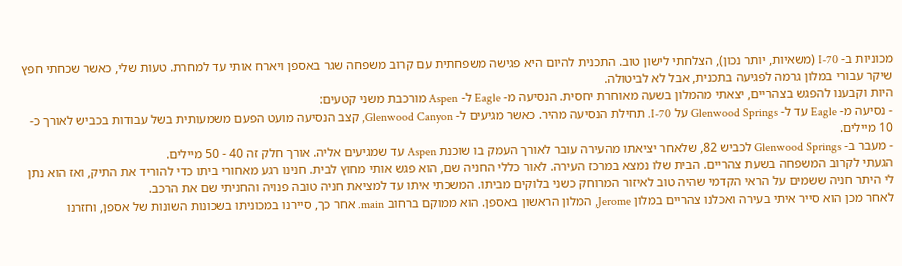מכוניות ב- I-70 (משאיות, יותר נכון), הצלחתי לישון טוב. התכנית להיום היא פגישה משפחתית עם קרוב משפחה שגר באספן ויארח אותי עד למחרת. טעות שלי, כאשר שכחתי חפץ שיקר עבורי במלון גרמה לפגיעה בתכנית, אבל לא לביטולה.
היות וקבענו להפגש בצהריים, יצאתי מהמלון בשעה מאוחרת יחסית. הנסיעה מ- Eagle ל- Aspen מורכבת משני קטעים:
- נסיעה מ- Eagle עד ל- Glenwood Springs על I-70. תחילת הנסיעה מהיר. כאשר מגיעים ל- Glenwood Canyon, קצב הנסיעה מועט הפעם משמעותית בשל עבודות בכביש לאורך כ- 10 מיילים.
- מעבר ב- Glenwood Springs לכביש 82, שלאחר יציאתו מהעירה עובר לאורך העמק בו שוכנת Aspen עד שמגיעים אליה. אורך חלק זה 40 - 50 מיילים.
הגעתי לקרוב המשפחה בשעת צהריים. הבית שלו נמצא במרכז העירה. לאור כללי החניה שם, הוא פגש אותי מחוץ לבית. חנינו רגע מאחורי ביתו כדי להוריד את התיק, ואז הוא נתן לי היתר חניה ששמים על הראי הקדמי שהיה טוב לאיזור המרוחק כשני בלוקים מביתו. המשכתי איתו עד למציאת חניה טובה פנויה והחניתי שם את הרכב.
לאחר מכן הוא סייר איתי בעירה ואכלנו צהריים במלון Jerome, המלון הראשון באספן. הוא ממוקם ברחוב main. אחר כך, סיירנו במכוניתו בשכונות השונות של אספן, וחזרנו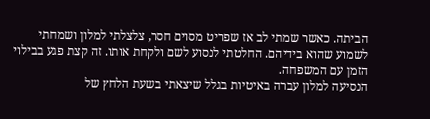הביתה. כאשר שמתי לב אז שפריט מסוים חסר, צלצלתי למלון ושמחתי לשמוע שהוא בידיהם. החלטתי לנסוע לשם ולקחת אותו. זה קצת פגע בבילוי הזמן עם המשפחה.
הנסיעה למלון עברה באיטיות בגלל שיצאתי בשעת הלחץ של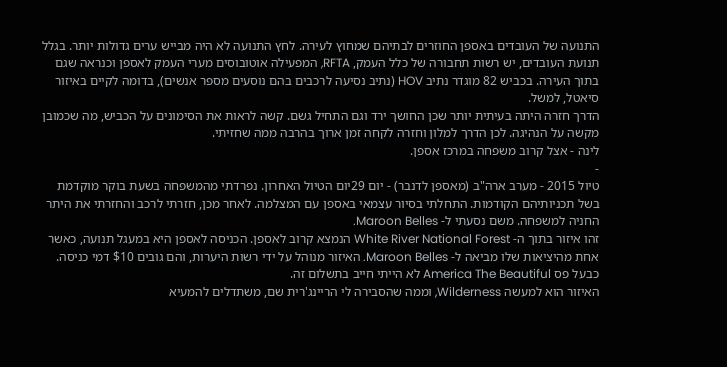התנועה של העובדים באספן החוזרים לבתיהם שמחוץ לעירה. לחץ התנועה לא היה מבייש ערים גדולות יותר. בגלל תנועת העובדים, יש רשות תחבורה של כלל העמק, RFTA, המפעילה אוטובוסים מערי העמק לאספן וכנראה שגם בתוך העירה. בכביש 82 מוגדר נתיב HOV (נתיב נסיעה לרכבים בהם נוסעים מספר אנשים), בדומה לקיים באיזור סיאטל, למשל.
הדרך חזרה היתה בעיתית יותר שכן החושך ירד וגם התחיל גשם. קשה לראות את הסימונים על הכביש, מה שכמובן מקשה על הנהיגה. לכן הדרך למלון וחזרה לקחה זמן ארוך בהרבה ממה שחזיתי.
לינה - אצל קרוב משפחה במרכז אספן.
-
טיול 2015 - מערב ארה"ב (מאספן לדנבר) - יום 29יום הטיול האחרון. נפרדתי מהמשפחה בשעת בוקר מוקדמת בשל תכניותיהם הקודמות. התחלתי בסיור עצמאי באספן עם המצלמה. לאחר מכן, חזרתי לרכב והחזרתי את היתר החניה למשפחה. משם נסעתי ל- Maroon Belles.
זהו איזור בתוך ה- White River National Forest הנמצא קרוב לאספן. הכניסה לאספן היא במעגל תנועה, כאשר אחת מהיציאות שלו מביאה ל- Maroon Belles. האיזור מנוהל על ידי רשות היערות, והם גובים $10 דמי כניסה. כבעל פס America The Beautiful לא הייתי חייב בתשלום זה.
האיזור הוא למעשה Wilderness, וממה שהסבירה לי הריינג'רית שם, משתדלים להמעיא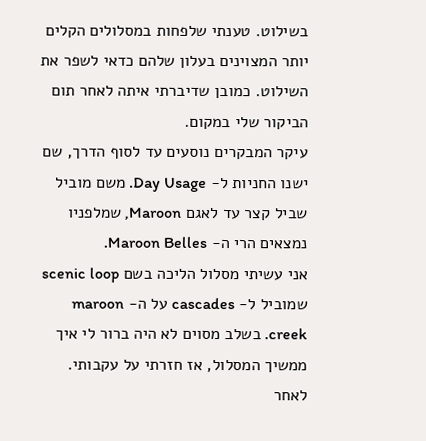בשילוט. טענתי שלפחות במסלולים הקלים יותר המצוינים בעלון שלהם כדאי לשפר את השילוט. כמובן שדיברתי איתה לאחר תום הביקור שלי במקום.
עיקר המבקרים נוסעים עד לסוף הדרך, שם ישנו החניות ל- Day Usage. משם מוביל שביל קצר עד לאגם Maroon, שמלפניו נמצאים הרי ה- Maroon Belles.
אני עשיתי מסלול הליכה בשם scenic loop שמוביל ל- cascades על ה- maroon creek. בשלב מסוים לא היה ברור לי איך ממשיך המסלול, אז חזרתי על עקבותי.
לאחר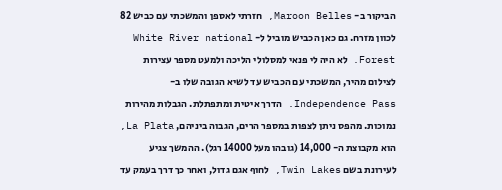הביקור ב- Maroon Belles, חזרתי לאספן והמשכתי עם כביש 82 לכוון מזרח. גם כאן הכביש מוביל ל- White River national Forest. לא היה לי פנאי למסלולי הליכה ולמעט מספר עצירות לצילום מהיר, המשכתי עם הכביש עד לשיא הגובה שלו ב- Independence Pass. הדרך איטית ומתפתלת. הגבלות מהירות נמוכות. מהפס ניתן לצפות במספר הרים, הגבוה ביניהם, La Plata, הוא מקבוצת ה- 14,000 (גובהו מעל 14000 רגל). ההמשך צגיע לעירונת בשם Twin Lakes, לחוף אגם גדול, ואחר כך דרך בעמק עד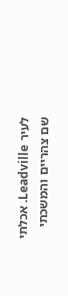לעיר Leadville. אכלתי שם צהריים והמשכתי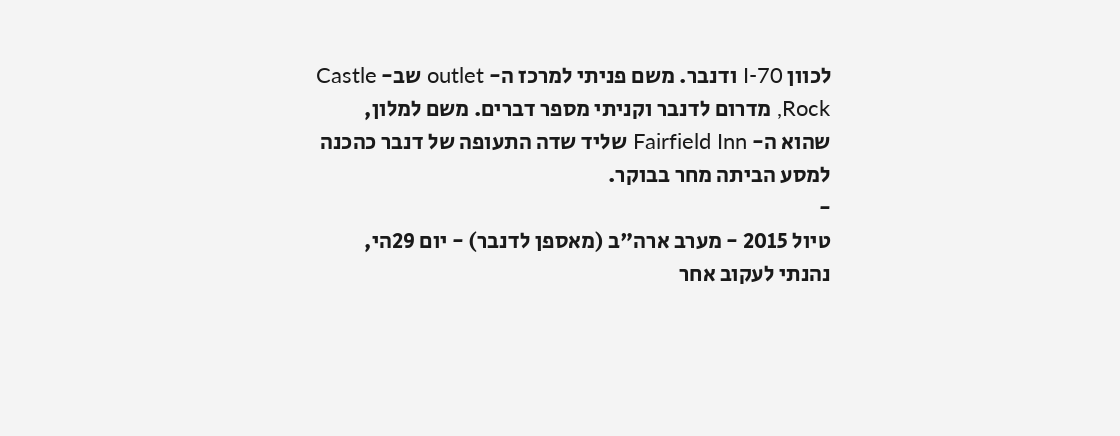לכוון I-70 ודנבר. משם פניתי למרכז ה- outlet שב- Castle Rock, מדרום לדנבר וקניתי מספר דברים. משם למלון, שהוא ה- Fairfield Inn שליד שדה התעופה של דנבר כהכנה למסע הביתה מחר בבוקר.
-
טיול 2015 - מערב ארה"ב (מאספן לדנבר) - יום 29הי,
נהנתי לעקוב אחר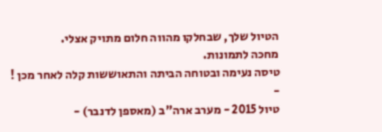הטיול שלך, שבחלקו מהווה חלום מתויק אצלי.
מחכה לתמונות.
טיסה נעימה ובטוחה הביתה והתאוששות קלה לאחר מכן !
-
טיול 2015 - מערב ארה"ב (מאספן לדנבר) -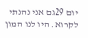יום 29גם אני נהנתי לקרוא. היו לנו המון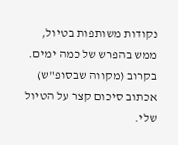נקודות משותפות בטיול, ממש בהפרש של כמה ימים. בקרוב (מקווה שבסופ"ש) אכתוב סיכום קצר על הטיול שלי.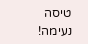טיסה נעימה!